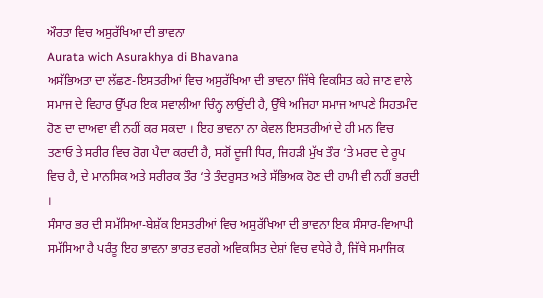ਔਰਤਾ ਵਿਚ ਅਸੁਰੱਖਿਆ ਦੀ ਭਾਵਨਾ
Aurata wich Asurakhya di Bhavana
ਅਸੱਭਿਅਤਾ ਦਾ ਲੱਛਣ-ਇਸਤਰੀਆਂ ਵਿਚ ਅਸੁਰੱਖਿਆ ਦੀ ਭਾਵਨਾ ਜਿੱਥੇ ਵਿਕਸਿਤ ਕਹੇ ਜਾਣ ਵਾਲੇ ਸਮਾਜ ਦੇ ਵਿਹਾਰ ਉੱਪਰ ਇਕ ਸਵਾਲੀਆ ਚਿੰਨ੍ਹ ਲਾਉਂਦੀ ਹੈ, ਉੱਥੇ ਅਜਿਹਾ ਸਮਾਜ ਆਪਣੇ ਸਿਹਤਮੰਦ ਹੋਣ ਦਾ ਦਾਅਵਾ ਵੀ ਨਹੀਂ ਕਰ ਸਕਦਾ । ਇਹ ਭਾਵਨਾ ਨਾ ਕੇਵਲ ਇਸਤਰੀਆਂ ਦੇ ਹੀ ਮਨ ਵਿਚ ਤਣਾਓ ਤੇ ਸਰੀਰ ਵਿਚ ਰੋਗ ਪੈਦਾ ਕਰਦੀ ਹੈ, ਸਗੋਂ ਦੂਜੀ ਧਿਰ, ਜਿਹੜੀ ਮੁੱਖ ਤੌਰ ‘ਤੇ ਮਰਦ ਦੇ ਰੂਪ ਵਿਚ ਹੈ, ਦੇ ਮਾਨਸਿਕ ਅਤੇ ਸਰੀਰਕ ਤੌਰ ‘ਤੇ ਤੰਦਰੁਸਤ ਅਤੇ ਸੱਭਿਅਕ ਹੋਣ ਦੀ ਹਾਮੀ ਵੀ ਨਹੀਂ ਭਰਦੀ ।
ਸੰਸਾਰ ਭਰ ਦੀ ਸਮੱਸਿਆ-ਬੇਸ਼ੱਕ ਇਸਤਰੀਆਂ ਵਿਚ ਅਸੁਰੱਖਿਆ ਦੀ ਭਾਵਨਾ ਇਕ ਸੰਸਾਰ-ਵਿਆਪੀ ਸਮੱਸਿਆ ਹੈ ਪਰੰਤੂ ਇਹ ਭਾਵਨਾ ਭਾਰਤ ਵਰਗੇ ਅਵਿਕਸਿਤ ਦੇਸ਼ਾਂ ਵਿਚ ਵਧੇਰੇ ਹੈ, ਜਿੱਥੇ ਸਮਾਜਿਕ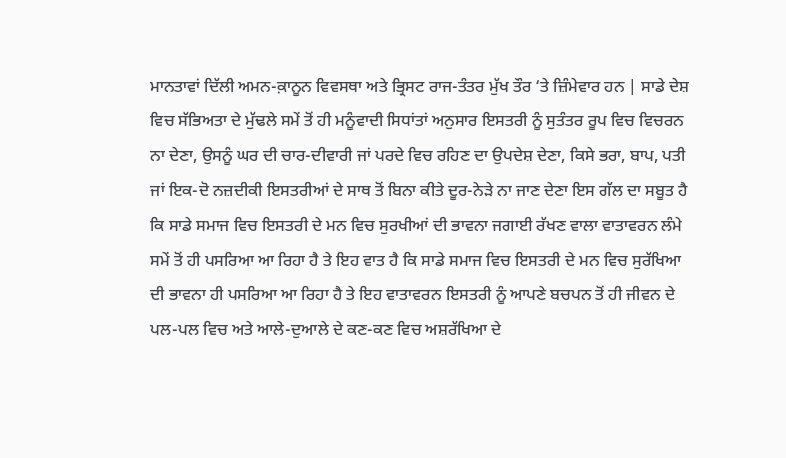ਮਾਨਤਾਵਾਂ ਦਿੱਲੀ ਅਮਨ-ਕ਼ਾਨੂਨ ਵਿਵਸਥਾ ਅਤੇ ਭ੍ਰਿਸਟ ਰਾਜ-ਤੰਤਰ ਮੁੱਖ ਤੌਰ ‘ਤੇ ਜ਼ਿੰਮੇਵਾਰ ਹਨ | ਸਾਡੇ ਦੇਸ਼ ਵਿਚ ਸੱਭਿਅਤਾ ਦੇ ਮੁੱਢਲੇ ਸਮੇਂ ਤੋਂ ਹੀ ਮਨੂੰਵਾਦੀ ਸਿਧਾਂਤਾਂ ਅਨੁਸਾਰ ਇਸਤਰੀ ਨੂੰ ਸੁਤੰਤਰ ਰੂਪ ਵਿਚ ਵਿਚਰਨ ਨਾ ਦੇਣਾ, ਉਸਨੂੰ ਘਰ ਦੀ ਚਾਰ-ਦੀਵਾਰੀ ਜਾਂ ਪਰਦੇ ਵਿਚ ਰਹਿਣ ਦਾ ਉਪਦੇਸ਼ ਦੇਣਾ, ਕਿਸੇ ਭਰਾ, ਬਾਪ, ਪਤੀ ਜਾਂ ਇਕ-ਦੋ ਨਜ਼ਦੀਕੀ ਇਸਤਰੀਆਂ ਦੇ ਸਾਥ ਤੋਂ ਬਿਨਾ ਕੀਤੇ ਦੂਰ-ਨੇੜੇ ਨਾ ਜਾਣ ਦੇਣਾ ਇਸ ਗੱਲ ਦਾ ਸਬੂਤ ਹੈ ਕਿ ਸਾਡੇ ਸਮਾਜ ਵਿਚ ਇਸਤਰੀ ਦੇ ਮਨ ਵਿਚ ਸੁਰਖੀਆਂ ਦੀ ਭਾਵਨਾ ਜਗਾਈ ਰੱਖਣ ਵਾਲਾ ਵਾਤਾਵਰਨ ਲੰਮੇ ਸਮੇਂ ਤੋਂ ਹੀ ਪਸਰਿਆ ਆ ਰਿਹਾ ਹੈ ਤੇ ਇਹ ਵਾਤ ਹੈ ਕਿ ਸਾਡੇ ਸਮਾਜ ਵਿਚ ਇਸਤਰੀ ਦੇ ਮਨ ਵਿਚ ਸੁਰੱਖਿਆ ਦੀ ਭਾਵਨਾ ਹੀ ਪਸਰਿਆ ਆ ਰਿਹਾ ਹੈ ਤੇ ਇਹ ਵਾਤਾਵਰਨ ਇਸਤਰੀ ਨੂੰ ਆਪਣੇ ਬਚਪਨ ਤੋਂ ਹੀ ਜੀਵਨ ਦੇ ਪਲ-ਪਲ ਵਿਚ ਅਤੇ ਆਲੇ-ਦੁਆਲੇ ਦੇ ਕਣ-ਕਣ ਵਿਚ ਅਸ਼ਰੱਖਿਆ ਦੇ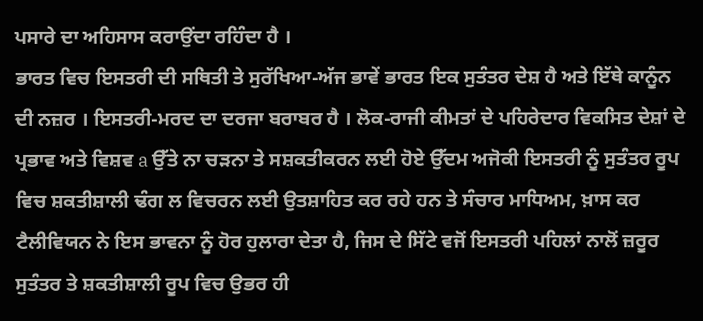ਪਸਾਰੇ ਦਾ ਅਹਿਸਾਸ ਕਰਾਉਂਦਾ ਰਹਿੰਦਾ ਹੈ ।
ਭਾਰਤ ਵਿਚ ਇਸਤਰੀ ਦੀ ਸਥਿਤੀ ਤੇ ਸੁਰੱਖਿਆ-ਅੱਜ ਭਾਵੇਂ ਭਾਰਤ ਇਕ ਸੁਤੰਤਰ ਦੇਸ਼ ਹੈ ਅਤੇ ਇੱਥੇ ਕਾਨੂੰਨ ਦੀ ਨਜ਼ਰ । ਇਸਤਰੀ-ਮਰਦ ਦਾ ਦਰਜਾ ਬਰਾਬਰ ਹੈ । ਲੋਕ-ਰਾਜੀ ਕੀਮਤਾਂ ਦੇ ਪਹਿਰੇਦਾਰ ਵਿਕਸਿਤ ਦੇਸ਼ਾਂ ਦੇ ਪ੍ਰਭਾਵ ਅਤੇ ਵਿਸ਼ਵ a ਉੱਤੇ ਨਾ ਚੜਨਾ ਤੇ ਸਸ਼ਕਤੀਕਰਨ ਲਈ ਹੋਏ ਉੱਦਮ ਅਜੋਕੀ ਇਸਤਰੀ ਨੂੰ ਸੁਤੰਤਰ ਰੂਪ ਵਿਚ ਸ਼ਕਤੀਸ਼ਾਲੀ ਢੰਗ ਲ ਵਿਚਰਨ ਲਈ ਉਤਸ਼ਾਹਿਤ ਕਰ ਰਹੇ ਹਨ ਤੇ ਸੰਚਾਰ ਮਾਧਿਅਮ, ਖ਼ਾਸ ਕਰ ਟੈਲੀਵਿਯਨ ਨੇ ਇਸ ਭਾਵਨਾ ਨੂੰ ਹੋਰ ਹੁਲਾਰਾ ਦੇਤਾ ਹੈ, ਜਿਸ ਦੇ ਸਿੱਟੇ ਵਜੋਂ ਇਸਤਰੀ ਪਹਿਲਾਂ ਨਾਲੋਂ ਜ਼ਰੂਰ ਸੁਤੰਤਰ ਤੇ ਸ਼ਕਤੀਸ਼ਾਲੀ ਰੂਪ ਵਿਚ ਉਭਰ ਹੀ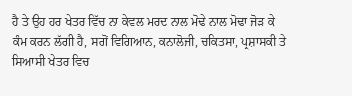ਹੈ ਤੇ ਉਹ ਹਰ ਖੇਤਰ ਵਿੱਚ ਨਾ ਕੇਵਲ ਮਰਦ ਨਾਲ ਮੋਢੇ ਨਾਲ ਮੋਢਾ ਜੋੜ ਕੇ ਕੰਮ ਕਰਨ ਲੱਗੀ ਹੈ, ਸਗੋਂ ਵਿਗਿਆਨ, ਕਨਾਲੋਜੀ, ਚਕਿਤਸਾ, ਪ੍ਰਸ਼ਾਸਕੀ ਤੇ ਸਿਆਸੀ ਖੇਤਰ ਵਿਚ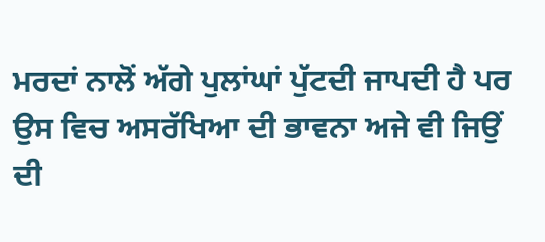ਮਰਦਾਂ ਨਾਲੋਂ ਅੱਗੇ ਪੁਲਾਂਘਾਂ ਪੁੱਟਦੀ ਜਾਪਦੀ ਹੈ ਪਰ ਉਸ ਵਿਚ ਅਸਰੱਖਿਆ ਦੀ ਭਾਵਨਾ ਅਜੇ ਵੀ ਜਿਉਂ ਦੀ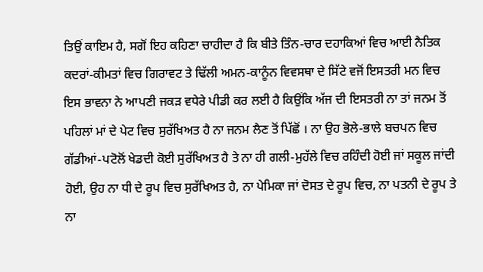ਤਿਉਂ ਕਾਇਮ ਹੈ, ਸਗੋਂ ਇਹ ਕਹਿਣਾ ਚਾਹੀਦਾ ਹੈ ਕਿ ਬੀਤੇ ਤਿੰਨ-ਚਾਰ ਦਹਾਕਿਆਂ ਵਿਚ ਆਈ ਨੈਤਿਕ ਕਦਰਾਂ-ਕੀਮਤਾਂ ਵਿਚ ਗਿਰਾਵਟ ਤੇ ਢਿੱਲੀ ਅਮਨ-ਕਾਨੂੰਨ ਵਿਵਸਥਾ ਦੇ ਸਿੱਟੇ ਵਜੋਂ ਇਸਤਰੀ ਮਨ ਵਿਚ ਇਸ ਭਾਵਨਾ ਨੇ ਆਪਣੀ ਜਕੜ ਵਧੇਰੇ ਪੀਡੀ ਕਰ ਲਈ ਹੈ ਕਿਉਂਕਿ ਅੱਜ ਦੀ ਇਸਤਰੀ ਨਾ ਤਾਂ ਜਨਮ ਤੋਂ ਪਹਿਲਾਂ ਮਾਂ ਦੇ ਪੇਟ ਵਿਚ ਸੁਰੱਖਿਅਤ ਹੈ ਨਾ ਜਨਮ ਲੈਣ ਤੋਂ ਪਿੱਛੋਂ । ਨਾ ਉਹ ਭੋਲੇ-ਭਾਲੇ ਬਚਪਨ ਵਿਚ ਗੱਡੀਆਂ-ਪਟੋਲੋਂ ਖੇਡਦੀ ਕੋਈ ਸੁਰੱਖਿਅਤ ਹੈ ਤੇ ਨਾ ਹੀ ਗਲੀ-ਮੁਹੱਲੇ ਵਿਚ ਰਹਿੰਦੀ ਹੋਈ ਜਾਂ ਸਕੂਲ ਜਾਂਦੀ ਹੋਈ, ਉਹ ਨਾ ਧੀ ਦੇ ਰੂਪ ਵਿਚ ਸੁਰੱਖਿਅਤ ਹੈ, ਨਾ ਪੇਮਿਕਾ ਜਾਂ ਦੋਸਤ ਦੇ ਰੂਪ ਵਿਚ, ਨਾ ਪਤਨੀ ਦੇ ਰੂਪ ਤੇ ਨਾ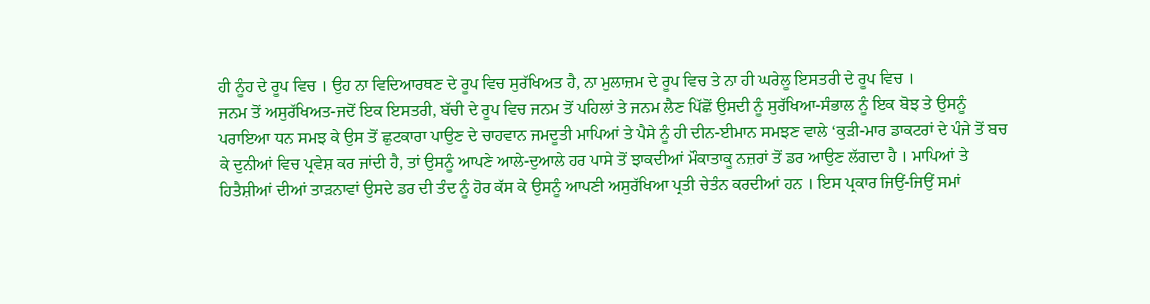ਹੀ ਨੂੰਹ ਦੇ ਰੂਪ ਵਿਚ । ਉਹ ਨਾ ਵਿਦਿਆਰਥਣ ਦੇ ਰੂਪ ਵਿਚ ਸੁਰੱਖਿਅਤ ਹੈ, ਨਾ ਮੁਲਾਜ਼ਮ ਦੇ ਰੂਪ ਵਿਚ ਤੇ ਨਾ ਹੀ ਘਰੇਲੂ ਇਸਤਰੀ ਦੇ ਰੂਪ ਵਿਚ ।
ਜਨਮ ਤੋਂ ਅਸੁਰੱਖਿਅਤ-ਜਦੋਂ ਇਕ ਇਸਤਰੀ, ਬੱਚੀ ਦੇ ਰੂਪ ਵਿਚ ਜਨਮ ਤੋਂ ਪਹਿਲਾਂ ਤੇ ਜਨਮ ਲੈਣ ਪਿੱਛੋਂ ਉਸਦੀ ਨੂੰ ਸੁਰੱਖਿਆ-ਸੰਭਾਲ ਨੂੰ ਇਕ ਬੋਝ ਤੇ ਉਸਨੂੰ ਪਰਾਇਆ ਧਨ ਸਮਝ ਕੇ ਉਸ ਤੋਂ ਛੁਟਕਾਰਾ ਪਾਉਣ ਦੇ ਚਾਹਵਾਨ ਜਮਦੂਤੀ ਮਾਪਿਆਂ ਤੇ ਪੈਸੇ ਨੂੰ ਹੀ ਦੀਨ-ਈਮਾਨ ਸਮਝਣ ਵਾਲੇ ‘ਕੁੜੀ-ਮਾਰ ਡਾਕਟਰਾਂ ਦੇ ਪੰਜੇ ਤੋਂ ਬਚ ਕੇ ਦੁਨੀਆਂ ਵਿਚ ਪ੍ਰਵੇਸ਼ ਕਰ ਜਾਂਦੀ ਹੈ, ਤਾਂ ਉਸਨੂੰ ਆਪਣੇ ਆਲੇ-ਦੁਆਲੇ ਹਰ ਪਾਸੇ ਤੋਂ ਝਾਕਦੀਆਂ ਮੌਕਾਤਾਕੂ ਨਜ਼ਰਾਂ ਤੋਂ ਡਰ ਆਉਣ ਲੱਗਦਾ ਹੈ । ਮਾਪਿਆਂ ਤੇ ਹਿਤੈਸ਼ੀਆਂ ਦੀਆਂ ਤਾੜਨਾਵਾਂ ਉਸਦੇ ਡਰ ਦੀ ਤੰਦ ਨੂੰ ਹੋਰ ਕੱਸ ਕੇ ਉਸਨੂੰ ਆਪਣੀ ਅਸੁਰੱਖਿਆ ਪ੍ਰਤੀ ਚੇਤੰਨ ਕਰਦੀਆਂ ਹਨ । ਇਸ ਪ੍ਰਕਾਰ ਜਿਉਂ-ਜਿਉਂ ਸਮਾਂ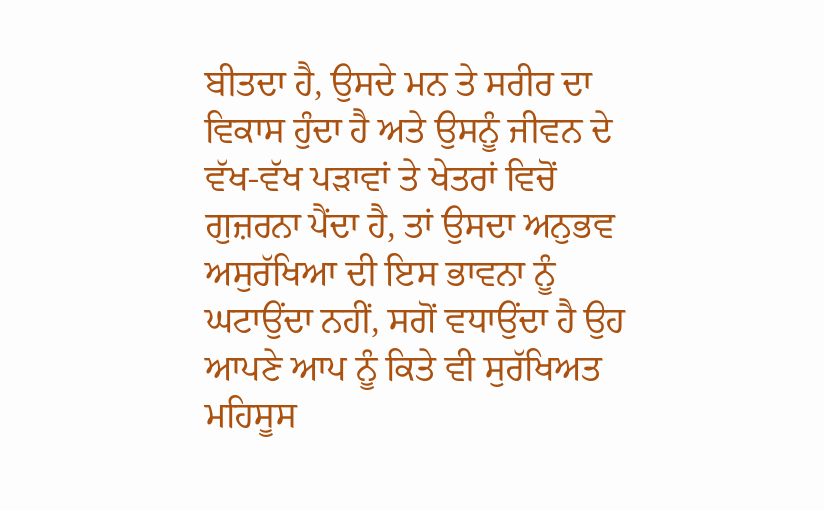ਬੀਤਦਾ ਹੈ, ਉਸਦੇ ਮਨ ਤੇ ਸਰੀਰ ਦਾ ਵਿਕਾਸ ਹੁੰਦਾ ਹੈ ਅਤੇ ਉਸਨੂੰ ਜੀਵਨ ਦੇ ਵੱਖ-ਵੱਖ ਪੜਾਵਾਂ ਤੇ ਖੇਤਰਾਂ ਵਿਚੋਂ ਗੁਜ਼ਰਨਾ ਪੈਂਦਾ ਹੈ, ਤਾਂ ਉਸਦਾ ਅਨੁਭਵ ਅਸੁਰੱਖਿਆ ਦੀ ਇਸ ਭਾਵਨਾ ਨੂੰ ਘਟਾਉਂਦਾ ਨਹੀਂ, ਸਗੋਂ ਵਧਾਉਂਦਾ ਹੈ ਉਹ ਆਪਣੇ ਆਪ ਨੂੰ ਕਿਤੇ ਵੀ ਸੁਰੱਖਿਅਤ ਮਹਿਸੂਸ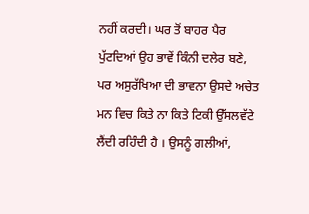ਨਹੀਂ ਕਰਦੀ। ਘਰ ਤੋਂ ਬਾਹਰ ਪੈਰ ਪੁੱਟਦਿਆਂ ਉਹ ਭਾਵੇਂ ਕਿੰਨੀ ਦਲੇਰ ਬਣੇ, ਪਰ ਅਸੁਰੱਖਿਆ ਦੀ ਭਾਵਨਾ ਉਸਦੇ ਅਚੇਤ ਮਨ ਵਿਚ ਕਿਤੇ ਨਾ ਕਿਤੇ ਟਿਕੀ ਉੱਸਲਵੱਟੇ ਲੈਂਦੀ ਰਹਿੰਦੀ ਹੈ । ਉਸਨੂੰ ਗਲੀਆਂ,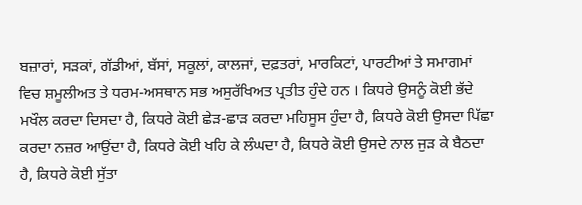ਬਜ਼ਾਰਾਂ, ਸੜਕਾਂ, ਗੱਡੀਆਂ, ਬੱਸਾਂ, ਸਕੂਲਾਂ, ਕਾਲਜਾਂ, ਦਫ਼ਤਰਾਂ, ਮਾਰਕਿਟਾਂ, ਪਾਰਟੀਆਂ ਤੇ ਸਮਾਗਮਾਂ ਵਿਚ ਸ਼ਮੂਲੀਅਤ ਤੇ ਧਰਮ-ਅਸਥਾਨ ਸਭ ਅਸੁਰੱਖਿਅਤ ਪ੍ਰਤੀਤ ਹੁੰਦੇ ਹਨ । ਕਿਧਰੇ ਉਸਨੂੰ ਕੋਈ ਭੱਦੇ ਮਖੌਲ ਕਰਦਾ ਦਿਸਦਾ ਹੈ, ਕਿਧਰੇ ਕੋਈ ਛੇੜ-ਛਾੜ ਕਰਦਾ ਮਹਿਸੂਸ ਹੁੰਦਾ ਹੈ, ਕਿਧਰੇ ਕੋਈ ਉਸਦਾ ਪਿੱਛਾ ਕਰਦਾ ਨਜ਼ਰ ਆਉਂਦਾ ਹੈ, ਕਿਧਰੇ ਕੋਈ ਖਹਿ ਕੇ ਲੰਘਦਾ ਹੈ, ਕਿਧਰੇ ਕੋਈ ਉਸਦੇ ਨਾਲ ਜੁੜ ਕੇ ਬੈਠਦਾ ਹੈ, ਕਿਧਰੇ ਕੋਈ ਸੁੱਤਾ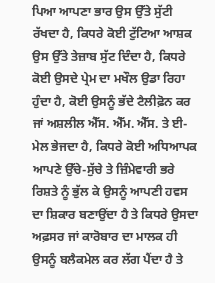ਪਿਆ ਆਪਣਾ ਭਾਰ ਉਸ ਉੱਤੇ ਸੁੱਟੀ ਰੱਖਦਾ ਹੈ, ਕਿਧਰੇ ਕੋਈ ਟੁੱਟਿਆ ਆਸ਼ਕ ਉਸ ਉੱਤੇ ਤੇਜ਼ਾਬ ਸੁੱਟ ਦਿੰਦਾ ਹੈ, ਕਿਧਰੇ ਕੋਈ ਉਸਦੇ ਪ੍ਰੇਮ ਦਾ ਮਖੌਲ ਉਡਾ ਰਿਹਾ ਹੁੰਦਾ ਹੈ, ਕੋਈ ਉਸਨੂੰ ਭੱਦੇ ਟੈਲੀਫ਼ੋਨ ਕਰ ਜਾਂ ਅਸ਼ਲੀਲ ਐੱਸ. ਐੱਮ. ਐੱਸ. ਤੇ ਈ-ਮੇਲ ਭੇਜਦਾ ਹੈ, ਕਿਧਰੇ ਕੋਈ ਅਧਿਆਪਕ ਆਪਣੇ ਉੱਚੇ-ਸੁੱਚੇ ਤੇ ਜ਼ਿੰਮੇਵਾਰੀ ਭਰੇ ਰਿਸ਼ਤੇ ਨੂੰ ਭੁੱਲ ਕੇ ਉਸਨੂੰ ਆਪਣੀ ਹਵਸ ਦਾ ਸ਼ਿਕਾਰ ਬਣਾਉਂਦਾ ਹੈ ਤੇ ਕਿਧਰੇ ਉਸਦਾ ਅਫ਼ਸਰ ਜਾਂ ਕਾਰੋਬਾਰ ਦਾ ਮਾਲਕ ਹੀ ਉਸਨੂੰ ਬਲੈਕਮੇਲ ਕਰ ਲੱਗ ਪੈਂਦਾ ਹੈ ਤੇ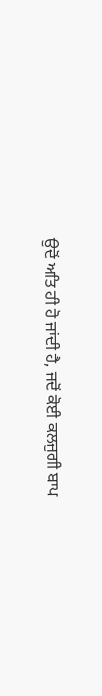ਉਦੋਂ ਅਤਿ ਹੀ ਹੋ ਜਾਂਦੀ ਹੈ, ਜਦੋਂ ਕੋਈ ਕਲਜੁਗੀ ਬਾਪ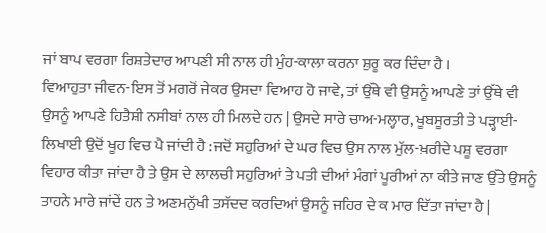ਜਾਂ ਬਾਪ ਵਰਗਾ ਰਿਸ਼ਤੇਦਾਰ ਆਪਣੀ ਸੀ ਨਾਲ ਹੀ ਮੁੰਹ-ਕਾਲਾ ਕਰਨਾ ਸ਼ੁਰੂ ਕਰ ਦਿੰਦਾ ਹੈ ।
ਵਿਆਹੁਤਾ ਜੀਵਨ-ਇਸ ਤੋਂ ਮਗਰੋਂ ਜੇਕਰ ਉਸਦਾ ਵਿਆਹ ਹੋ ਜਾਵੇ, ਤਾਂ ਉੱਥੇ ਵੀ ਉਸਨੂੰ ਆਪਣੇ ਤਾਂ ਉੱਥੇ ਵੀ ਉਸਨੂੰ ਆਪਣੇ ਹਿਤੈਸ਼ੀ ਨਸੀਬਾਂ ਨਾਲ ਹੀ ਮਿਲਦੇ ਹਨ | ਉਸਦੇ ਸਾਰੇ ਚਾਅ-ਮਲ੍ਹਾਰ, ਖੂਬਸੂਰਤੀ ਤੇ ਪੜ੍ਹਾਈ-ਲਿਖਾਈ ਉਦੋਂ ਖੂਹ ਵਿਚ ਪੈ ਜਾਂਦੀ ਹੈ :ਜਦੋਂ ਸਹੁਰਿਆਂ ਦੇ ਘਰ ਵਿਚ ਉਸ ਨਾਲ ਮੁੱਲ-ਖ਼ਰੀਦੇ ਪਸ਼ੂ ਵਰਗਾ ਵਿਹਾਰ ਕੀਤਾ ਜਾਂਦਾ ਹੈ ਤੇ ਉਸ ਦੇ ਲਾਲਚੀ ਸਹੁਰਿਆਂ ਤੇ ਪਤੀ ਦੀਆਂ ਮੰਗਾਂ ਪੂਰੀਆਂ ਨਾ ਕੀਤੇ ਜਾਣ ਉੱਤੇ ਉਸਨੂੰ ਤਾਹਨੇ ਮਾਰੇ ਜਾਂਦੇਂ ਹਨ ਤੇ ਅਣਮਨੁੱਖੀ ਤਸੱਦਦ ਕਰਦਿਆਂ ਉਸਨੂੰ ਜਹਿਰ ਦੇ ਕ ਮਾਰ ਦਿੱਤਾ ਜਾਂਦਾ ਹੈ |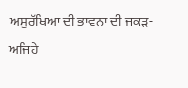ਅਸੁਰੱਖਿਆ ਦੀ ਭਾਵਨਾ ਦੀ ਜਕੜ-ਅਜਿਹੇ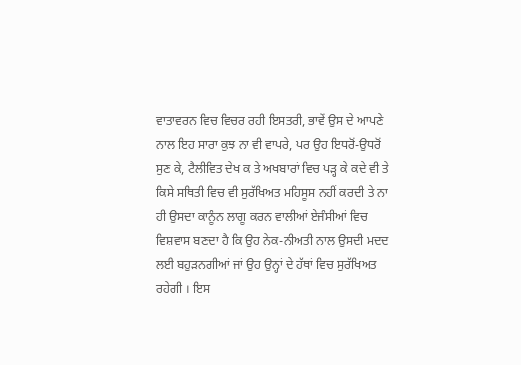ਵਾਤਾਵਰਨ ਵਿਚ ਵਿਚਰ ਰਹੀ ਇਸਤਰੀ, ਭਾਵੇਂ ਉਸ ਦੇ ਆਪਣੇ ਨਾਲ ਇਹ ਸਾਰਾ ਕੁਝ ਨਾ ਵੀ ਵਾਪਰੇ, ਪਰ ਉਹ ਇਧਰੋਂ-ਉਧਰੋਂ ਸੁਣ ਕੇ, ਟੈਲੀਵਿਤ ਦੇਖ ਕ ਤੇ ਅਖਬਾਰਾਂ ਵਿਚ ਪੜ੍ਹ ਕੇ ਕਦੇ ਵੀ ਤੇ ਕਿਸੇ ਸਥਿਤੀ ਵਿਚ ਵੀ ਸੁਰੱਖਿਅਤ ਮਹਿਸੂਸ ਨਹੀਂ ਕਰਦੀ ਤੇ ਨਾ ਹੀ ਉਸਦਾ ਕਾਨੂੰਨ ਲਾਗੂ ਕਰਨ ਵਾਲੀਆਂ ਏਜੰਸੀਆਂ ਵਿਚ ਵਿਸ਼ਵਾਸ ਬਣਦਾ ਹੈ ਕਿ ਉਹ ਨੇਕ-ਨੀਅਤੀ ਨਾਲ ਉਸਦੀ ਮਦਦ ਲਈ ਬਹੁੜਨਗੀਆਂ ਜਾਂ ਉਹ ਉਨ੍ਹਾਂ ਦੇ ਹੱਥਾਂ ਵਿਚ ਸੁਰੱਖਿਅਤ ਰਹੇਗੀ । ਇਸ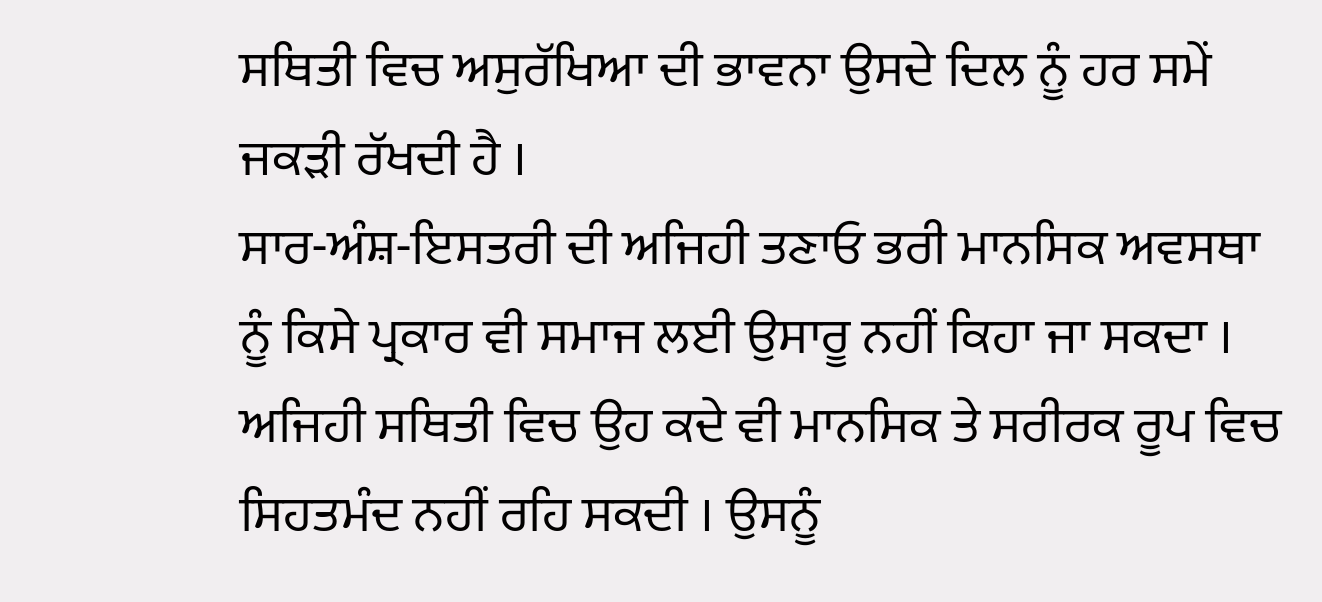ਸਥਿਤੀ ਵਿਚ ਅਸੁਰੱਖਿਆ ਦੀ ਭਾਵਨਾ ਉਸਦੇ ਦਿਲ ਨੂੰ ਹਰ ਸਮੇਂ ਜਕੜੀ ਰੱਖਦੀ ਹੈ ।
ਸਾਰ-ਅੰਸ਼-ਇਸਤਰੀ ਦੀ ਅਜਿਹੀ ਤਣਾਓ ਭਰੀ ਮਾਨਸਿਕ ਅਵਸਥਾ ਨੂੰ ਕਿਸੇ ਪ੍ਰਕਾਰ ਵੀ ਸਮਾਜ ਲਈ ਉਸਾਰੂ ਨਹੀਂ ਕਿਹਾ ਜਾ ਸਕਦਾ । ਅਜਿਹੀ ਸਥਿਤੀ ਵਿਚ ਉਹ ਕਦੇ ਵੀ ਮਾਨਸਿਕ ਤੇ ਸਰੀਰਕ ਰੂਪ ਵਿਚ ਸਿਹਤਮੰਦ ਨਹੀਂ ਰਹਿ ਸਕਦੀ । ਉਸਨੂੰ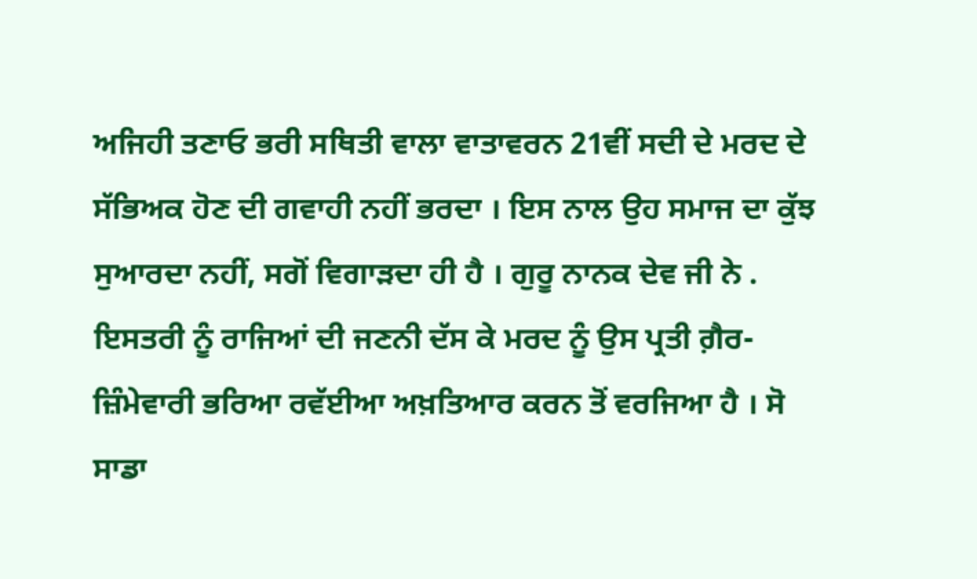ਅਜਿਹੀ ਤਣਾਓ ਭਰੀ ਸਥਿਤੀ ਵਾਲਾ ਵਾਤਾਵਰਨ 21ਵੀਂ ਸਦੀ ਦੇ ਮਰਦ ਦੇ ਸੱਭਿਅਕ ਹੋਣ ਦੀ ਗਵਾਹੀ ਨਹੀਂ ਭਰਦਾ । ਇਸ ਨਾਲ ਉਹ ਸਮਾਜ ਦਾ ਕੁੱਝ ਸੁਆਰਦਾ ਨਹੀਂ, ਸਗੋਂ ਵਿਗਾੜਦਾ ਹੀ ਹੈ । ਗੁਰੂ ਨਾਨਕ ਦੇਵ ਜੀ ਨੇ . ਇਸਤਰੀ ਨੂੰ ਰਾਜਿਆਂ ਦੀ ਜਣਨੀ ਦੱਸ ਕੇ ਮਰਦ ਨੂੰ ਉਸ ਪ੍ਰਤੀ ਗ਼ੈਰ-ਜ਼ਿੰਮੇਵਾਰੀ ਭਰਿਆ ਰਵੱਈਆ ਅਖ਼ਤਿਆਰ ਕਰਨ ਤੋਂ ਵਰਜਿਆ ਹੈ । ਸੋ ਸਾਡਾ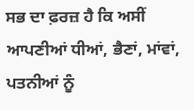ਸਭ ਦਾ ਫ਼ਰਜ਼ ਹੈ ਕਿ ਅਸੀਂ ਆਪਣੀਆਂ ਧੀਆਂ, ਭੈਣਾਂ, ਮਾਂਵਾਂ, ਪਤਨੀਆਂ ਨੂੰ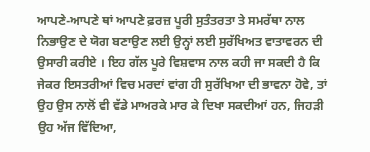ਆਪਣੇ-ਆਪਣੇ ਥਾਂ ਆਪਣੇ ਫ਼ਰਜ਼ ਪੂਰੀ ਸੁਤੰਤਰਤਾ ਤੇ ਸਮਰੱਥਾ ਨਾਲ ਨਿਭਾਉਣ ਦੇ ਯੋਗ ਬਣਾਉਣ ਲਈ ਉਨ੍ਹਾਂ ਲਈ ਸੁਰੱਖਿਅਤ ਵਾਤਾਵਰਨ ਦੀ ਉਸਾਰੀ ਕਰੀਏ । ਇਹ ਗੱਲ ਪੂਰੇ ਵਿਸ਼ਵਾਸ ਨਾਲ ਕਹੀ ਜਾ ਸਕਦੀ ਹੈ ਕਿ ਜੇਕਰ ਇਸਤਰੀਆਂ ਵਿਚ ਮਰਦਾਂ ਵਾਂਗ ਹੀ ਸੁਰੱਖਿਆ ਦੀ ਭਾਵਨਾ ਹੋਵੇ, ਤਾਂ ਉਹ ਉਸ ਨਾਲੋਂ ਵੀ ਵੱਡੇ ਮਾਅਰਕੇ ਮਾਰ ਕੇ ਦਿਖਾ ਸਕਦੀਆਂ ਹਨ, ਜਿਹੜੀ ਉਹ ਅੱਜ ਵਿੱਦਿਆ,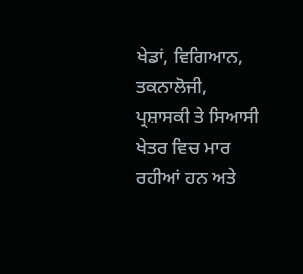ਖੇਡਾਂ, ਵਿਗਿਆਨ, ਤਕਨਾਲੋਜੀ, ਪ੍ਰਸ਼ਾਸਕੀ ਤੇ ਸਿਆਸੀ ਖੇਤਰ ਵਿਚ ਮਾਰ ਰਹੀਆਂ ਹਨ ਅਤੇ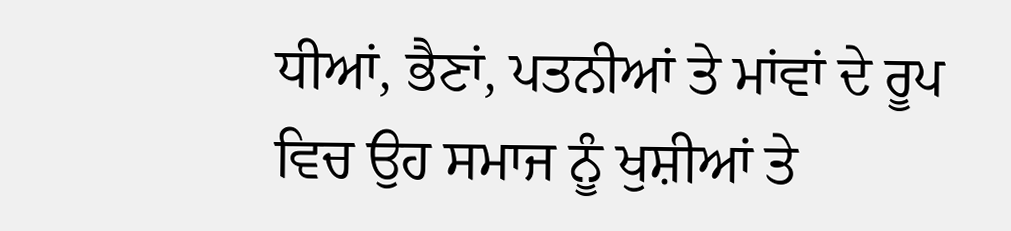ਧੀਆਂ, ਭੈਣਾਂ, ਪਤਨੀਆਂ ਤੇ ਮਾਂਵਾਂ ਦੇ ਰੂਪ ਵਿਚ ਉਹ ਸਮਾਜ ਨੂੰ ਖੁਸ਼ੀਆਂ ਤੇ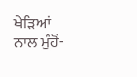ਖੇੜਿਆਂ ਨਾਲ ਮੁੰਹੋਂ-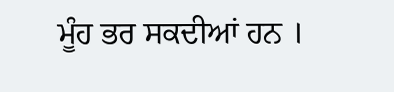ਮੂੰਹ ਭਰ ਸਕਦੀਆਂ ਹਨ ।